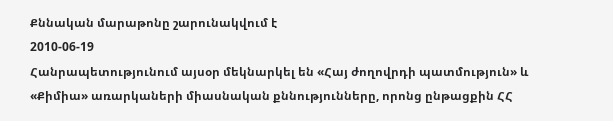Քննական մարաթոնը շարունակվում է
2010-06-19
Հանրապետությունում այսօր մեկնարկել են «Հայ ժողովրդի պատմություն» և «Քիմիա» առարկաների միասնական քննությունները, որոնց ընթացքին ՀՀ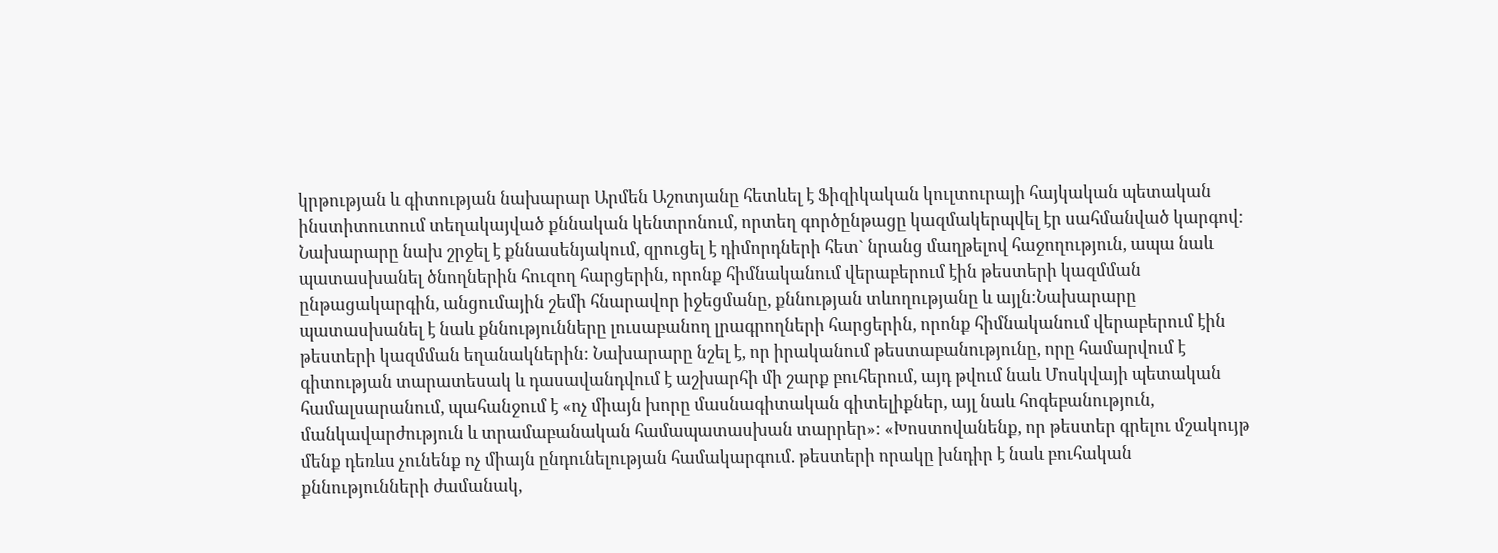կրթության և գիտության նախարար Արմեն Աշոտյանը հետևել է Ֆիզիկական կուլտուրայի հայկական պետական ինստիտուտում տեղակայված քննական կենտրոնում, որտեղ գործընթացը կազմակերպվել էր սահմանված կարգով:
Նախարարը նախ շրջել է քննասենյակում, զրուցել է դիմորդների հետ` նրանց մաղթելով հաջողություն, ապա նաև պատասխանել ծնողներին հուզող հարցերին, որոնք հիմնականում վերաբերում էին թեստերի կազմման ընթացակարգին, անցումային շեմի հնարավոր իջեցմանը, քննության տևողությանը և այլն:Նախարարը պատասխանել է նաև քննությունները լուսաբանող լրագրողների հարցերին, որոնք հիմնականում վերաբերում էին թեստերի կազմման եղանակներին: Նախարարը նշել է, որ իրականում թեստաբանությունը, որը համարվում է գիտության տարատեսակ և դասավանդվում է աշխարհի մի շարք բուհերում, այդ թվում նաև Մոսկվայի պետական համալսարանում, պահանջում է «ոչ միայն խորը մասնագիտական գիտելիքներ, այլ նաև հոգեբանություն, մանկավարժություն և տրամաբանական համապատասխան տարրեր»: «Խոստովանենք, որ թեստեր գրելու մշակույթ մենք դեռևս չունենք ոչ միայն ընդունելության համակարգում. թեստերի որակը խնդիր է նաև բուհական քննությունների ժամանակ,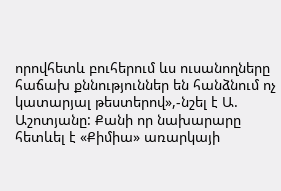որովհետև բուհերում ևս ուսանողները հաճախ քննություններ են հանձնում ոչ կատարյալ թեստերով»,-նշել է Ա. Աշոտյանը: Քանի որ նախարարը հետևել է «Քիմիա» առարկայի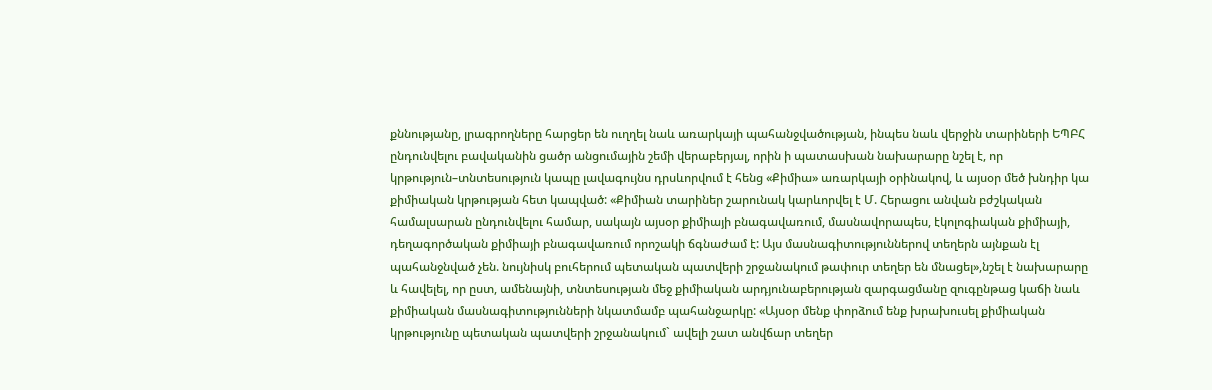քննությանը, լրագրողները հարցեր են ուղղել նաև առարկայի պահանջվածության, ինպես նաև վերջին տարիների ԵՊԲՀ ընդունվելու բավականին ցածր անցումային շեմի վերաբերյալ, որին ի պատասխան նախարարը նշել է, որ կրթություն–տնտեսություն կապը լավագույնս դրսևորվում է հենց «Քիմիա» առարկայի օրինակով, և այսօր մեծ խնդիր կա քիմիական կրթության հետ կապված: «Քիմիան տարիներ շարունակ կարևորվել է Մ. Հերացու անվան բժշկական համալսարան ընդունվելու համար, սակայն այսօր քիմիայի բնագավառում, մասնավորապես, էկոլոգիական քիմիայի, դեղագործական քիմիայի բնագավառում որոշակի ճգնաժամ է: Այս մասնագիտություններով տեղերն այնքան էլ պահանջնված չեն. նույնիսկ բուհերում պետական պատվերի շրջանակում թափուր տեղեր են մնացել»,նշել է նախարարը և հավելել, որ ըստ, ամենայնի, տնտեսության մեջ քիմիական արդյունաբերության զարգացմանը զուգընթաց կաճի նաև քիմիական մասնագիտությունների նկատմամբ պահանջարկը: «Այսօր մենք փորձում ենք խրախուսել քիմիական կրթությունը պետական պատվերի շրջանակում` ավելի շատ անվճար տեղեր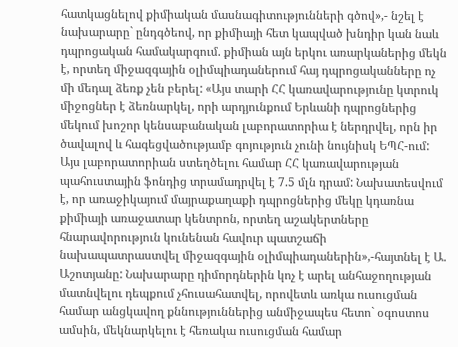հատկացնելով քիմիական մասնագիտությունների գծով»,- նշել է նախարարը` ընդգծեով, որ քիմիայի հետ կապված խնդիր կան նաև դպրոցական համակարգում. քիմիան այն երկու առարկաներից մեկն է, որտեղ միջազգային օլիմպիադաներում հայ դպրոցականները ոչ մի մեդալ ձեռք չեն բերել: «Այս տարի ՀՀ կառավարությունը կտրուկ միջոցներ է ձեռնարկել, որի արդյունքում Երևանի դպրոցներից մեկում խոշոր կենսաբանական լաբորատորիա է ներդրվել, որն իր ծավալով և հագեցվածությամբ գոյություն չունի նույնիսկ ԵՊՀ-ում: Այս լաբորատորիան ստեղծելու համար ՀՀ կառավարության պահուստային ֆոնդից տրամադրվել է 7.5 մլն դրամ: Նախատեսվում է, որ առաջիկայում մայրաքաղաքի դպրոցներից մեկը կդառնա քիմիայի առաջատար կենտրոն, որտեղ աշակերտները հնարավորություն կունենան հավուր պատշաճի նախապատրաստվել միջազգային օլիմպիադաներին»,-հայտնել է Ա. Աշոտյանը: Նախարարը դիմորդներին կոչ է արել անհաջողության մատնվելու դեպքում չհուսահատվել, որովետև առկա ուսուցման համար անցկավող քննություններից անմիջապես հետո` օգոստոս ամսին, մեկնարկելու է հեռակա ուսուցման համար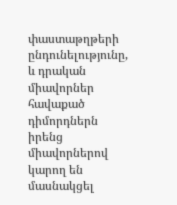փաստաթղթերի ընդունելությունը, և դրական միավորներ հավաքած դիմորդներն իրենց միավորներով կարող են մասնակցել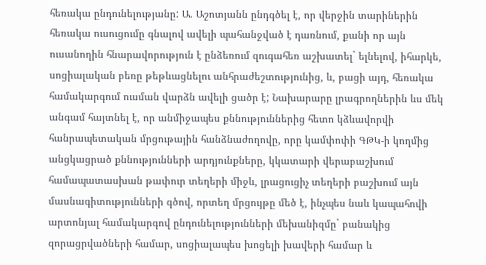հեռակա ընդունելությանը: Ա. Աշոտյանն ընդգծել է, որ վերջին տարիներին հեռակա ուսուցումը գնալով ավելի պահանջված է դառնում, քանի որ այն ուսանողին հնարավորություն է ընձեռում զուգահեռ աշխատել` ելնելով, իհարկե, սոցիալական բեռը թեթևացնելու անհրաժեշտությունից, և, բացի այդ, հեռակա համակարգում ուսման վարձն ավելի ցածր է; Նախարարը լրագրողներին ևս մեկ անգամ հայտնել է, որ անմիջապես քննություններից հետո կձևավորվի հանրապետական մրցութային հանձնաժողովը, որը կամփոփի ԳԹԿ-ի կողմից անցկացրած քննությունների արդյունքները, կկատարի վերաբաշխում համապատասխան թափուր տեղերի միջև, լրացուցիչ տեղերի բաշխում այն մասնագիտությունների գծով, որտեղ մրցույթը մեծ է, ինչպես նաև կապահովի արտոնյալ համակարգով ընդունելությունների մեխանիզմը` բանակից զորացրվածների համար, սոցիալապես խոցելի խավերի համար և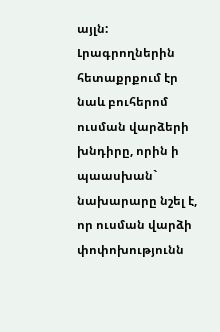այլն: Լրագրողներին հետաքրքում էր նաև բուհերոմ ուսման վարձերի խնդիրը, որին ի պաասխան` նախարարը նշել է, որ ուսման վարձի փոփոխությունն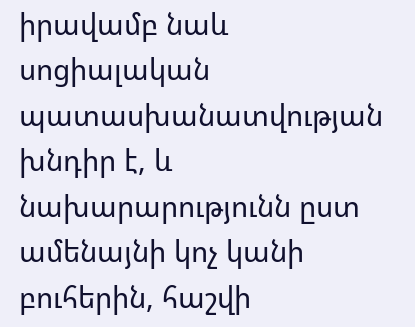իրավամբ նաև սոցիալական պատասխանատվության խնդիր է, և նախարարությունն ըստ ամենայնի կոչ կանի բուհերին, հաշվի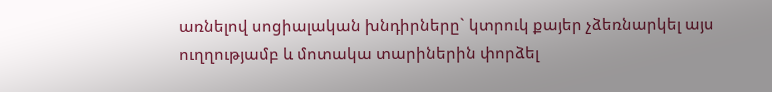առնելով սոցիալական խնդիրները` կտրուկ քայեր չձեռնարկել այս ուղղությամբ և մոտակա տարիներին փորձել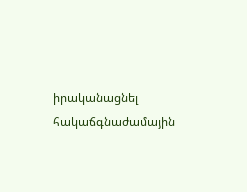իրականացնել հակաճգնաժամային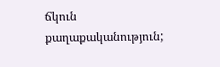ճկուն քաղաքականություն;